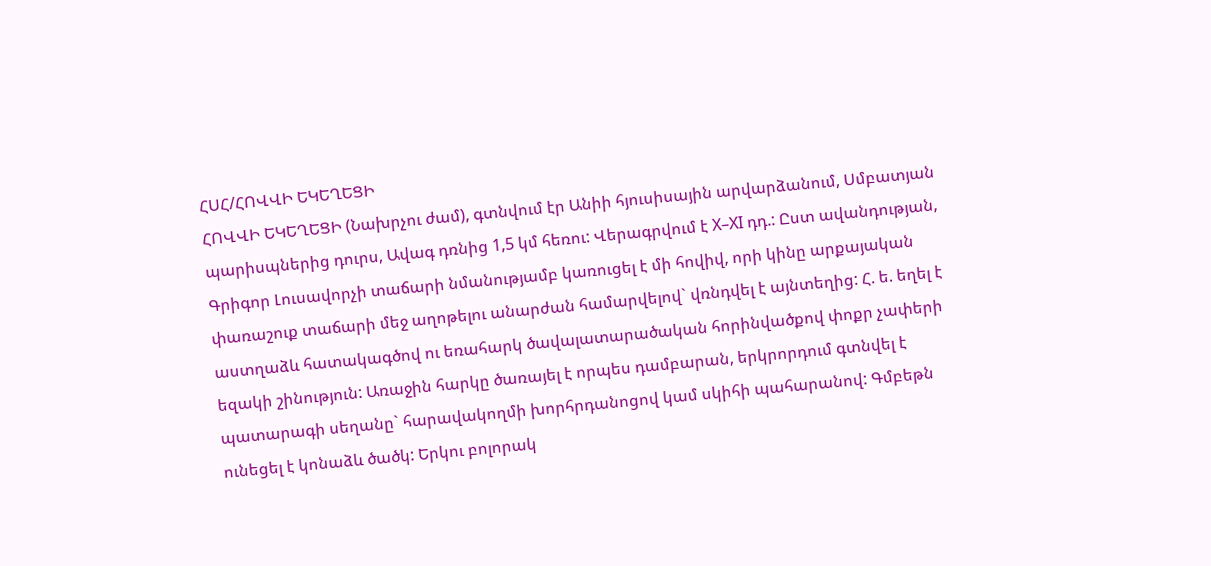ՀՍՀ/ՀՈՎՎԻ ԵԿԵՂԵՑԻ
ՀՈՎՎԻ ԵԿԵՂԵՑԻ (Նախրչու ժամ), գտնվում էր Անիի հյուսիսային արվարձանում, Սմբատյան պարիսպներից դուրս, Ավագ դռնից 1,5 կմ հեռու: Վերագրվում է X–XI դդ.: Ըստ ավանդության, Գրիգոր Լուսավորչի տաճարի նմանությամբ կառուցել է մի հովիվ, որի կինը արքայական փառաշուք տաճարի մեջ աղոթելու անարժան համարվելով` վռնդվել է այնտեղից: Հ. ե. եղել է աստղաձև հատակագծով ու եռահարկ ծավալատարածական հորինվածքով փոքր չափերի եզակի շինություն: Առաջին հարկը ծառայել է որպես դամբարան, երկրորդում գտնվել է պատարագի սեղանը` հարավակողմի խորհրդանոցով կամ սկիհի պահարանով: Գմբեթն ունեցել է կոնաձև ծածկ: Երկու բոլորակ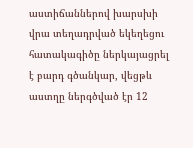աստիճաններով խարսխի վրա տեղադրված եկեղեցու հատակագիծը ներկայացրել է բարդ գծանկար, վեցթև աստղը ներգծված էր 12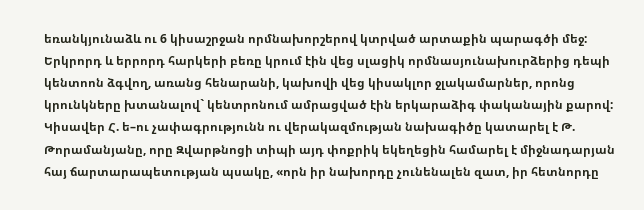եռանկյունաձև ու 6 կիսաշրջան որմնախորշերով կտրված արտաքին պարագծի մեջ: Երկրորդ և երրորդ հարկերի բեռը կրում էին վեց սլացիկ որմնասյունախուրձերից դեպի կենտոոն ձգվող, առանց հենարանի, կախովի վեց կիսակլոր ջլակամարներ, որոնց կրունկները խտանալով` կենտրոնում ամրացված էին երկարաձիգ փականային քարով: Կիսավեր Հ. ե–ու չափագրությունն ու վերակազմության նախագիծը կատարել է Թ. Թորամանյանը, որը Զվարթնոցի տիպի այդ փոքրիկ եկեղեցին համարել է միջնադարյան հայ ճարտարապետության պսակը, «որն իր նախորդը չունենալեն զատ, իր հետնորդը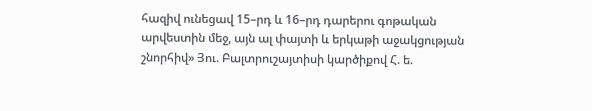հազիվ ունեցավ 15–րդ և 16–րդ դարերու գոթական արվեստին մեջ, այն ալ փայտի և երկաթի աջակցության շնորհիվ» Յու. Բալտրուշայտիսի կարծիքով Հ. ե.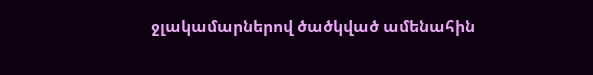ջլակամարներով ծածկված ամենահին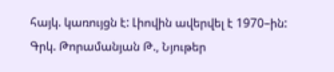հայկ. կառույցն է: Լիովին ավերվել է 1970–ին:
Գրկ. Թորամանյան Թ., Նյութեր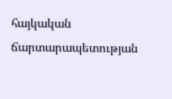հայկական ճարտարապետության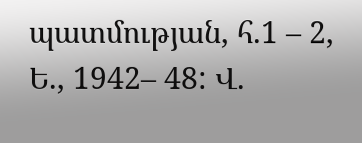պատմության, հ.1 – 2, Ե., 1942– 48: Վ.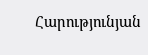Հարությունյան